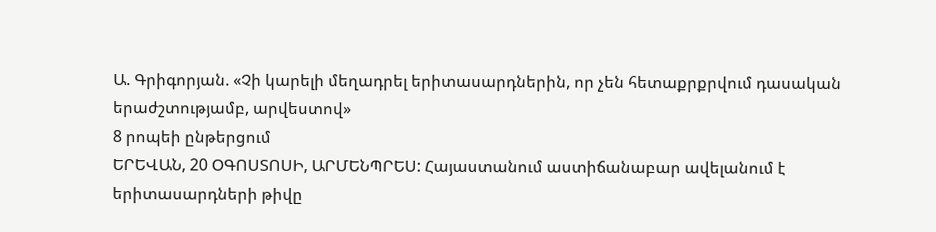Ա. Գրիգորյան. «Չի կարելի մեղադրել երիտասարդներին, որ չեն հետաքրքրվում դասական երաժշտությամբ, արվեստով»
8 րոպեի ընթերցում
ԵՐԵՎԱՆ, 20 ՕԳՈՍՏՈՍԻ, ԱՐՄԵՆՊՐԵՍ: Հայաստանում աստիճանաբար ավելանում է երիտասարդների թիվը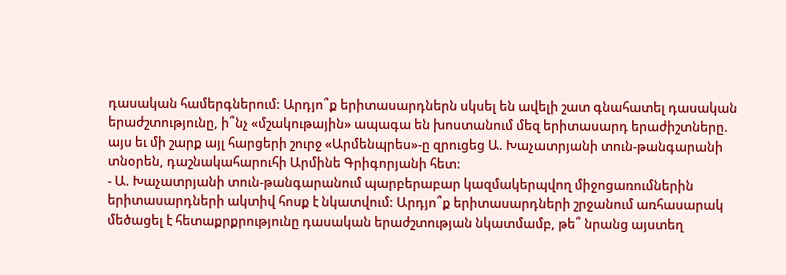դասական համերգներում: Արդյո՞ք երիտասարդներն սկսել են ավելի շատ գնահատել դասական երաժշտությունը, ի՞նչ «մշակութային» ապագա են խոստանում մեզ երիտասարդ երաժիշտները. այս եւ մի շարք այլ հարցերի շուրջ «Արմենպրես»-ը զրուցեց Ա. Խաչատրյանի տուն-թանգարանի տնօրեն, դաշնակահարուհի Արմինե Գրիգորյանի հետ:
- Ա. Խաչատրյանի տուն-թանգարանում պարբերաբար կազմակերպվող միջոցառումներին երիտասարդների ակտիվ հոսք է նկատվում: Արդյո՞ք երիտասարդների շրջանում առհասարակ մեծացել է հետաքրքրությունը դասական երաժշտության նկատմամբ, թե՞ նրանց այստեղ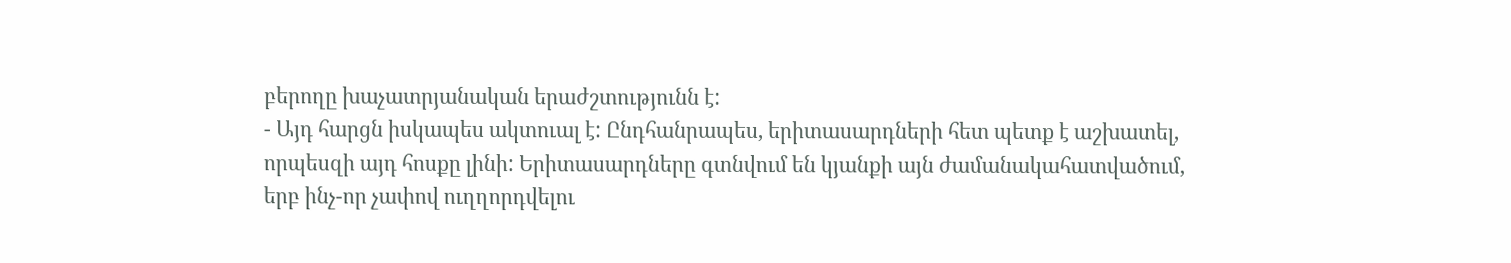բերողը խաչատրյանական երաժշտությունն է:
- Այդ հարցն իսկապես ակտուալ է: Ընդհանրապես, երիտասարդների հետ պետք է աշխատել, որպեսզի այդ հոսքը լինի: Երիտասարդները գտնվում են կյանքի այն ժամանակահատվածում, երբ ինչ-որ չափով ուղղորդվելու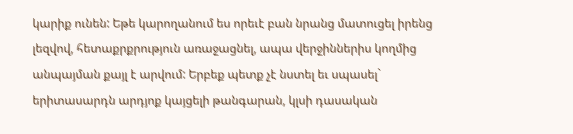կարիք ունեն: Եթե կարողանում ես որեւէ բան նրանց մատուցել իրենց լեզվով, հետաքրքրություն առաջացնել, ապա վերջիններիս կողմից անպայման քայլ է արվում: Երբեք պետք չէ նստել եւ սպասել` երիտասարդն արդյոք կայցելի թանգարան, կլսի դասական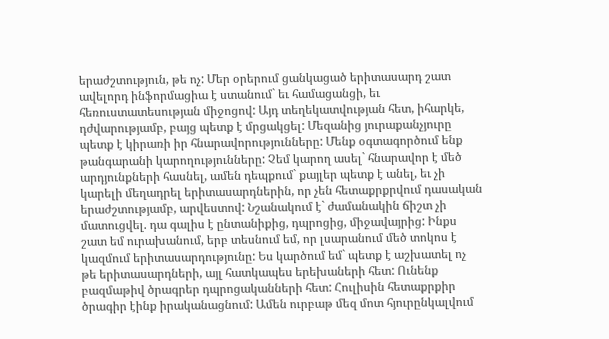երաժշտություն, թե ոչ: Մեր օրերում ցանկացած երիտասարդ շատ ավելորդ ինֆորմացիա է ստանում` եւ համացանցի, եւ հեռուստատեսության միջոցով: Այդ տեղեկատվության հետ, իհարկե, դժվարությամբ, բայց պետք է մրցակցել: Մեզանից յուրաքանչյուրը պետք է կիրառի իր հնարավորությունները: Մենք օգտագործում ենք թանգարանի կարողությունները: Չեմ կարող ասել` հնարավոր է մեծ արդյունքների հասնել, ամեն դեպքում` քայլեր պետք է անել, եւ չի կարելի մեղադրել երիտասարդներին, որ չեն հետաքրքրվում դասական երաժշտությամբ, արվեստով: Նշանակում է` ժամանակին ճիշտ չի մատուցվել. դա գալիս է ընտանիքից, դպրոցից, միջավայրից: Ինքս շատ եմ ուրախանում, երբ տեսնում եմ, որ լսարանում մեծ տոկոս է կազմում երիտասարդությունը: Ես կարծում եմ` պետք է աշխատել ոչ թե երիտասարդների, այլ հատկապես երեխաների հետ: Ունենք բազմաթիվ ծրագրեր դպրոցականների հետ: Հուլիսին հետաքրքիր ծրագիր էինք իրականացնում: Ամեն ուրբաթ մեզ մոտ հյուրընկալվում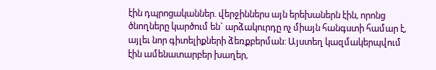էին դպրոցականներ. վերջիններս այն երեխաներն էին, որոնց ծնողները կարծում են` արձակուրդը ոչ միայն հանգստի համար է, այլեւ նոր գիտելիքների ձեռքբերման: Այստեղ կազմակերպվում էին ամենատարբեր խաղեր,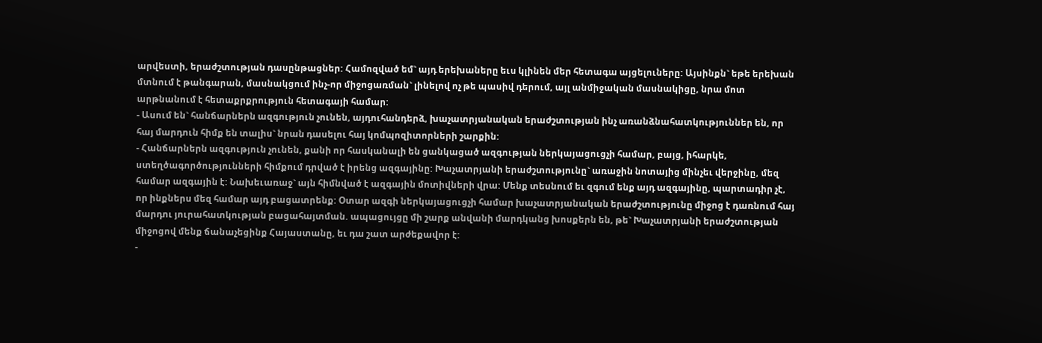արվեստի, երաժշտության դասընթացներ: Համոզված եմ` այդ երեխաները եւս կլինեն մեր հետագա այցելուները: Այսինքն` եթե երեխան մտնում է թանգարան, մասնակցում ինչ-որ միջոցառման` լինելով ոչ թե պասիվ դերում, այլ անմիջական մասնակիցը, նրա մոտ արթնանում է հետաքրքրություն հետագայի համար:
- Ասում են` հանճարներն ազգություն չունեն, այդուհանդերձ, խաչատրյանական երաժշտության ինչ առանձնահատկություններ են, որ հայ մարդուն հիմք են տալիս` նրան դասելու հայ կոմպոզիտորների շարքին:
- Հանճարներն ազգություն չունեն, քանի որ հասկանալի են ցանկացած ազգության ներկայացուցչի համար, բայց, իհարկե, ստեղծագործությունների հիմքում դրված է իրենց ազգայինը: Խաչատրյանի երաժշտությունը` առաջին նոտայից մինչեւ վերջինը, մեզ համար ազգային է: Նախեւառաջ` այն հիմնված է ազգային մոտիվների վրա: Մենք տեսնում եւ զգում ենք այդ ազգայինը, պարտադիր չէ, որ ինքներս մեզ համար այդ բացատրենք: Օտար ազգի ներկայացուցչի համար խաչատրյանական երաժշտությունը միջոց է դառնում հայ մարդու յուրահատկության բացահայտման. ապացույցը մի շարք անվանի մարդկանց խոսքերն են, թե` Խաչատրյանի երաժշտության միջոցով մենք ճանաչեցինք Հայաստանը, եւ դա շատ արժեքավոր է:
-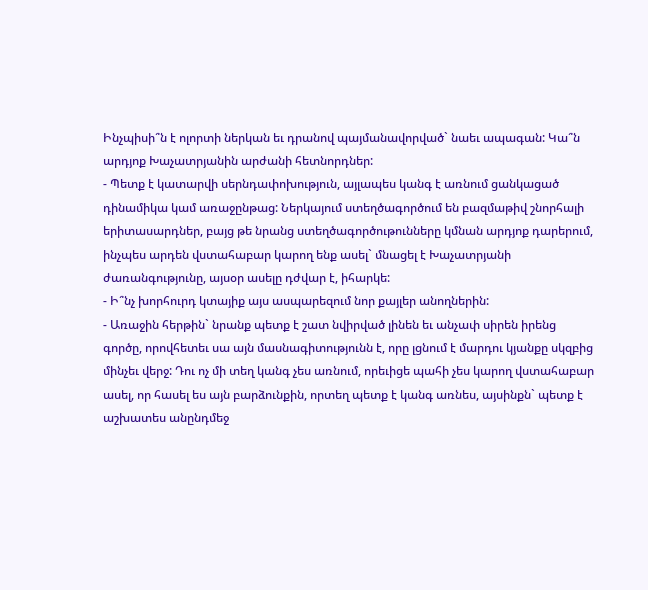Ինչպիսի՞ն է ոլորտի ներկան եւ դրանով պայմանավորված` նաեւ ապագան: Կա՞ն արդյոք Խաչատրյանին արժանի հետնորդներ:
- Պետք է կատարվի սերնդափոխություն, այլապես կանգ է առնում ցանկացած դինամիկա կամ առաջընթաց: Ներկայում ստեղծագործում են բազմաթիվ շնորհալի երիտասարդներ, բայց թե նրանց ստեղծագործութունները կմնան արդյոք դարերում, ինչպես արդեն վստահաբար կարող ենք ասել` մնացել է Խաչատրյանի ժառանգությունը, այսօր ասելը դժվար է, իհարկե:
- Ի՞նչ խորհուրդ կտայիք այս ասպարեզում նոր քայլեր անողներին:
- Առաջին հերթին` նրանք պետք է շատ նվիրված լինեն եւ անչափ սիրեն իրենց գործը, որովհետեւ սա այն մասնագիտությունն է, որը լցնում է մարդու կյանքը սկզբից մինչեւ վերջ: Դու ոչ մի տեղ կանգ չես առնում, որեւիցե պահի չես կարող վստահաբար ասել, որ հասել ես այն բարձունքին, որտեղ պետք է կանգ առնես, այսինքն` պետք է աշխատես անընդմեջ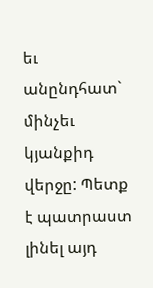եւ անընդհատ` մինչեւ կյանքիդ վերջը: Պետք է պատրաստ լինել այդ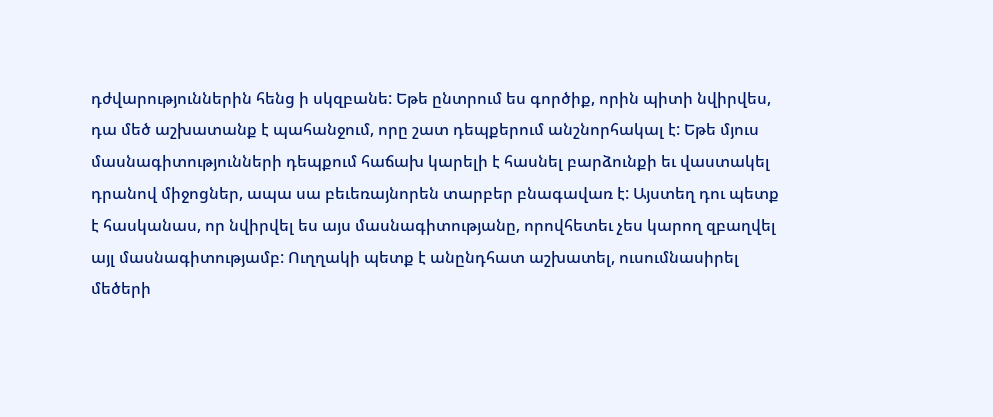դժվարություններին հենց ի սկզբանե: Եթե ընտրում ես գործիք, որին պիտի նվիրվես, դա մեծ աշխատանք է պահանջում, որը շատ դեպքերում անշնորհակալ է: Եթե մյուս մասնագիտությունների դեպքում հաճախ կարելի է հասնել բարձունքի եւ վաստակել դրանով միջոցներ, ապա սա բեւեռայնորեն տարբեր բնագավառ է: Այստեղ դու պետք է հասկանաս, որ նվիրվել ես այս մասնագիտությանը, որովհետեւ չես կարող զբաղվել այլ մասնագիտությամբ: Ուղղակի պետք է անընդհատ աշխատել, ուսումնասիրել մեծերի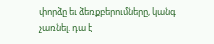փորձը եւ ձեռքբերումները, կանգ չառնել. դա է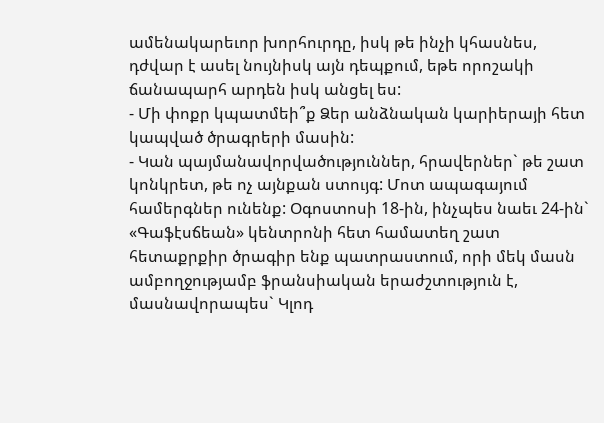ամենակարեւոր խորհուրդը, իսկ թե ինչի կհասնես, դժվար է ասել նույնիսկ այն դեպքում, եթե որոշակի ճանապարհ արդեն իսկ անցել ես:
- Մի փոքր կպատմեի՞ք Ձեր անձնական կարիերայի հետ կապված ծրագրերի մասին:
- Կան պայմանավորվածություններ, հրավերներ` թե շատ կոնկրետ, թե ոչ այնքան ստույգ: Մոտ ապագայում համերգներ ունենք: Օգոստոսի 18-ին, ինչպես նաեւ 24-ին` «Գաֆէսճեան» կենտրոնի հետ համատեղ շատ հետաքրքիր ծրագիր ենք պատրաստում, որի մեկ մասն ամբողջությամբ ֆրանսիական երաժշտություն է, մասնավորապես` Կլոդ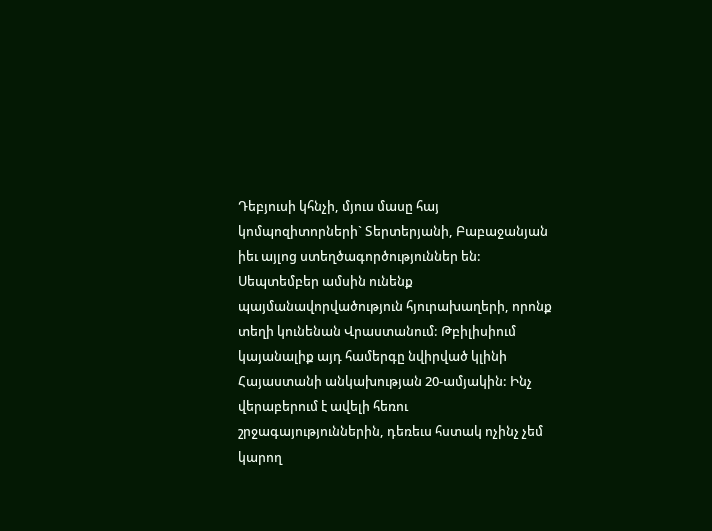Դեբյուսի կհնչի, մյուս մասը հայ կոմպոզիտորների` Տերտերյանի, Բաբաջանյան իեւ այլոց ստեղծագործություններ են: Սեպտեմբեր ամսին ունենք պայմանավորվածություն հյուրախաղերի, որոնք տեղի կունենան Վրաստանում: Թբիլիսիում կայանալիք այդ համերգը նվիրված կլինի Հայաստանի անկախության 20-ամյակին: Ինչ վերաբերում է ավելի հեռու շրջագայություններին, դեռեւս հստակ ոչինչ չեմ կարող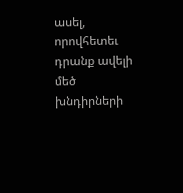ասել, որովհետեւ դրանք ավելի մեծ խնդիրների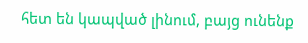հետ են կապված լինում, բայց ունենք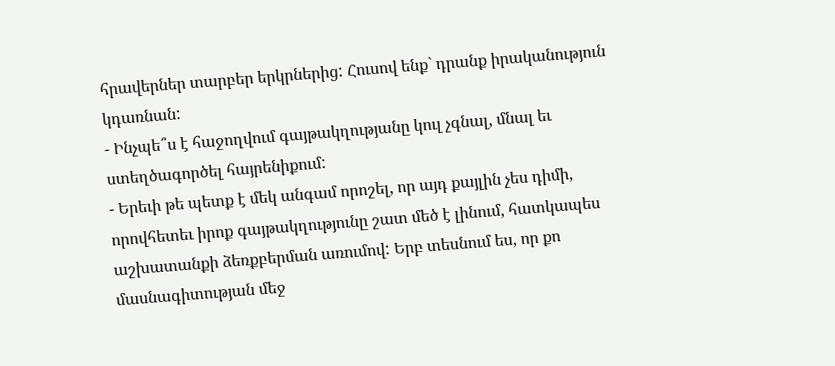հրավերներ տարբեր երկրներից: Հուսով ենք` դրանք իրականություն կդառնան:
- Ինչպե՞ս է հաջողվում գայթակղությանը կուլ չգնալ, մնալ եւ ստեղծագործել հայրենիքում:
- Երեւի թե պետք է մեկ անգամ որոշել, որ այդ քայլին չես դիմի, որովհետեւ իրոք գայթակղությունը շատ մեծ է լինում, հատկապես աշխատանքի ձեռքբերման առումով: Երբ տեսնում ես, որ քո մասնագիտության մեջ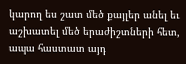կարող ես շատ մեծ քայլեր անել եւ աշխատել մեծ երաժիշտների հետ, ապա հաստատ այդ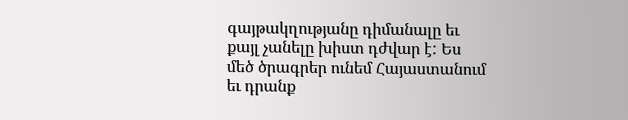գայթակղությանը դիմանալը եւ քայլ չանելը խիստ դժվար է: Ես մեծ ծրագրեր ունեմ Հայաստանում եւ դրանք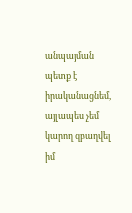անպայման պետք է իրականացնեմ, այլապես չեմ կարող զբաղվել իմ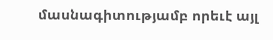մասնագիտությամբ որեւէ այլ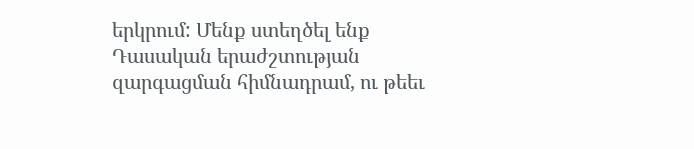երկրում: Մենք ստեղծել ենք Դասական երաժշտության զարգացման հիմնադրամ, ու թեեւ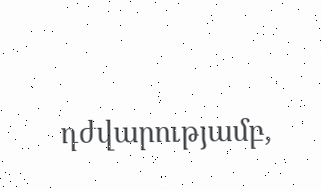դժվարությամբ,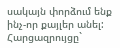սակայն փորձում ենք ինչ-որ քայլեր անել:
Հարցազրույցը`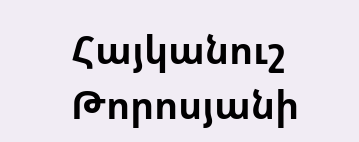Հայկանուշ Թորոսյանի